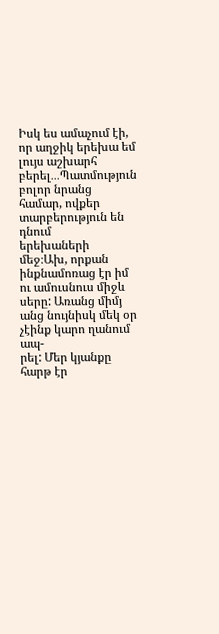Իսկ ես ամաչում էի, որ աղջիկ երեխա եմ լույս աշխարհ բերել․․․Պատմություն բոլոր նրանց համար, ովքեր տարբերություն են դնում
երեխաների մեջ։Ախ, որքան ինքնամոռաց էր իմ ու ամուսնուս միջև սերը: Առանց միմյ անց նույնիսկ մեկ օր չէինք կարո ղանում ապ-
րել: Մեր կյանքը հարթ էր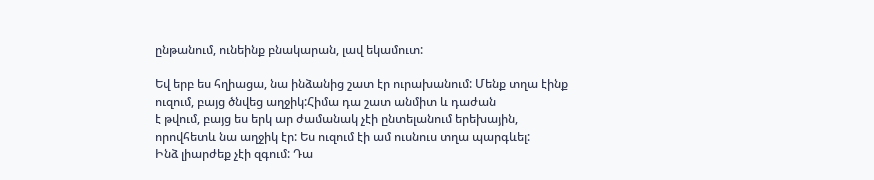ընթանում, ունեինք բնակարան, լավ եկամուտ:

Եվ երբ ես հղիացա, նա ինձանից շատ էր ուրախանում: Մենք տղա էինք ուզում, բայց ծնվեց աղջիկ:Հիմա դա շատ անմիտ և դաժան
է թվում, բայց ես երկ ար ժամանակ չէի ընտելանում երեխային, որովհետև նա աղջիկ էր: Ես ուզում էի ամ ուսնուս տղա պարգևել:
Ինձ լիարժեք չէի զգում: Դա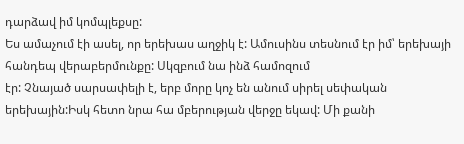դարձավ իմ կոմպլեքսը:
Ես ամաչում էի ասել, որ երեխաս աղջիկ է: Ամուսինս տեսնում էր իմ՝ երեխայի հանդեպ վերաբերմունքը: Սկզբում նա ինձ համոզում
էր: Չնայած սարսափելի է, երբ մորը կոչ են անում սիրել սեփական երեխային:Իսկ հետո նրա հա մբերության վերջը եկավ: Մի քանի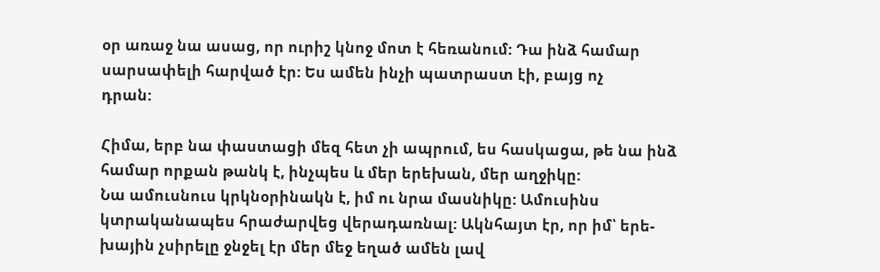օր առաջ նա ասաց, որ ուրիշ կնոջ մոտ է հեռանում: Դա ինձ համար սարսափելի հարված էր: Ես ամեն ինչի պատրաստ էի, բայց ոչ
դրան:

Հիմա, երբ նա փաստացի մեզ հետ չի ապրում, ես հասկացա, թե նա ինձ համար որքան թանկ է, ինչպես և մեր երեխան, մեր աղջիկը:
Նա ամուսնուս կրկնօրինակն է, իմ ու նրա մասնիկը: Ամուսինս կտրականապես հրաժարվեց վերադառնալ: Ակնհայտ էր, որ իմ՝ երե-
խային չսիրելը ջնջել էր մեր մեջ եղած ամեն լավ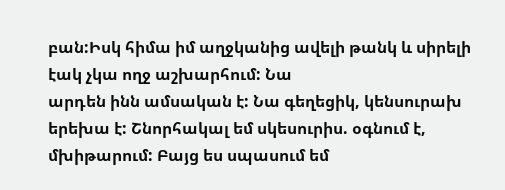բան:Իսկ հիմա իմ աղջկանից ավելի թանկ և սիրելի էակ չկա ողջ աշխարհում: Նա
արդեն ինն ամսական է: Նա գեղեցիկ, կենսուրախ երեխա է: Շնորհակալ եմ սկեսուրիս. օգնում է, մխիթարում: Բայց ես սպասում եմ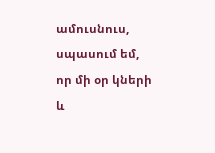ամուսնուս, սպասում եմ, որ մի օր կների և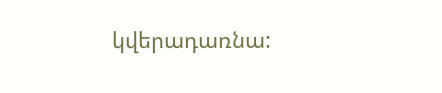կվերադառնա: